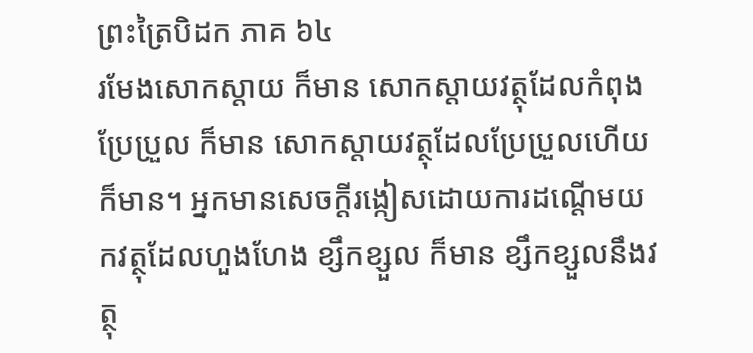ព្រះត្រៃបិដក ភាគ ៦៤
រមែងសោកស្តាយ ក៏មាន សោកស្តាយវត្ថុដែលកំពុងប្រែប្រួល ក៏មាន សោកស្តាយវត្ថុដែលប្រែប្រួលហើយ ក៏មាន។ អ្នកមានសេចក្តីរង្កៀសដោយការដណ្តើមយកវត្ថុដែលហួងហែង ខ្សឹកខ្សួល ក៏មាន ខ្សឹកខ្សួលនឹងវត្ថុ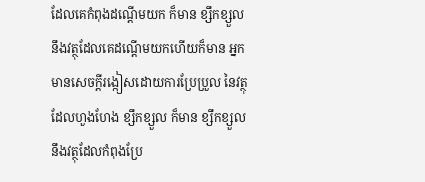ដែលគេកំពុងដណ្តើមយក ក៏មាន ខ្សឹកខ្សួលនឹងវត្ថុដែលគេដណ្តើមយកហើយក៏មាន អ្នកមានសេចក្តីរង្កៀសដោយការប្រែប្រួល នៃវត្ថុដែលហួងហែង ខ្សឹកខ្សួល ក៏មាន ខ្សឹកខ្សួលនឹងវត្ថុដែលកំពុងប្រែ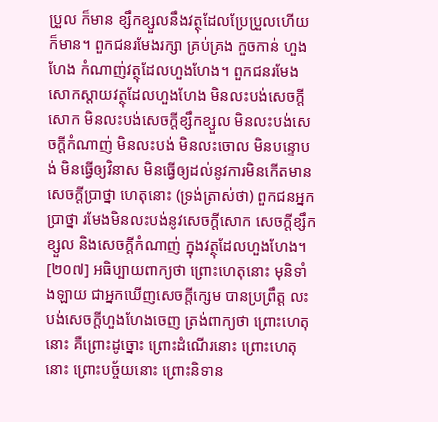ប្រួល ក៏មាន ខ្សឹកខ្សួលនឹងវត្ថុដែលប្រែប្រួលហើយ ក៏មាន។ ពួកជនរមែងរក្សា គ្រប់គ្រង កួចកាន់ ហួងហែង កំណាញ់វត្ថុដែលហួងហែង។ ពួកជនរមែងសោកស្តាយវត្ថុដែលហួងហែង មិនលះបង់សេចក្តីសោក មិនលះបង់សេចក្តីខ្សឹកខ្សួល មិនលះបង់សេចក្តីកំណាញ់ មិនលះបង់ មិនលះចោល មិនបន្ទោបង់ មិនធ្វើឲ្យវិនាស មិនធ្វើឲ្យដល់នូវការមិនកើតមានសេចក្តីបា្រថ្នា ហេតុនោះ (ទ្រង់ត្រាស់ថា) ពួកជនអ្នកបា្រថ្នា រមែងមិនលះបង់នូវសេចក្តីសោក សេចក្តីខ្សឹកខ្សួល និងសេចក្តីកំណាញ់ ក្នុងវត្ថុដែលហួងហែង។
[២០៧] អធិប្បាយពាក្យថា ព្រោះហេតុនោះ មុនិទាំងឡាយ ជាអ្នកឃើញសេចក្តីក្សេម បានប្រព្រឹត្ត លះបង់សេចក្តីហួងហែងចេញ ត្រង់ពាក្យថា ព្រោះហេតុនោះ គឺព្រោះដូច្នោះ ព្រោះដំណើរនោះ ព្រោះហេតុនោះ ព្រោះបច្ច័យនោះ ព្រោះនិទាន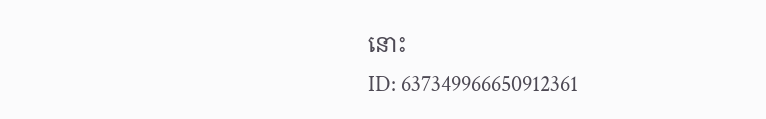នោះ
ID: 637349966650912361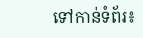ទៅកាន់ទំព័រ៖